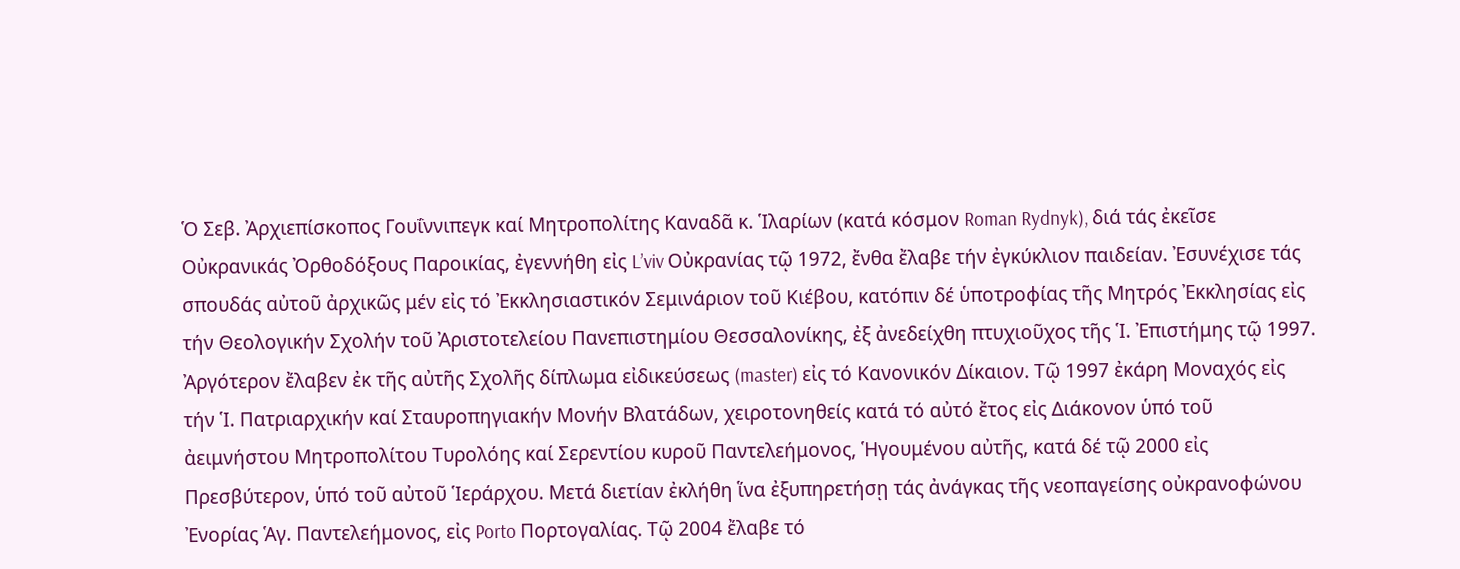Ὁ Σεβ. Ἀρχιεπίσκοπος Γουΐννιπεγκ καί Μητροπολίτης Καναδᾶ κ. Ἱλαρίων (κατά κόσμον Roman Rydnyk), διά τάς ἐκεῖσε Οὐκρανικάς Ὀρθοδόξους Παροικίας, ἐγεννήθη εἰς L’viv Οὐκρανίας τῷ 1972, ἔνθα ἔλαβε τήν ἐγκύκλιον παιδείαν. Ἐσυνέχισε τάς σπουδάς αὐτοῦ ἀρχικῶς μέν εἰς τό Ἐκκλησιαστικόν Σεμινάριον τοῦ Κιέβου, κατόπιν δέ ὑποτροφίας τῆς Μητρός Ἐκκλησίας εἰς τήν Θεολογικήν Σχολήν τοῦ Ἀριστοτελείου Πανεπιστημίου Θεσσαλονίκης, ἐξ ἀνεδείχθη πτυχιοῦχος τῆς Ἱ. Ἐπιστήμης τῷ 1997. Ἀργότερον ἔλαβεν ἐκ τῆς αὐτῆς Σχολῆς δίπλωμα εἰδικεύσεως (master) εἰς τό Κανονικόν Δίκαιον. Τῷ 1997 ἐκάρη Μοναχός εἰς τήν Ἱ. Πατριαρχικήν καί Σταυροπηγιακήν Μονήν Βλατάδων, χειροτονηθείς κατά τό αὐτό ἔτος εἰς Διάκονον ὑπό τοῦ ἀειμνήστου Μητροπολίτου Τυρολόης καί Σερεντίου κυροῦ Παντελεήμονος, Ἡγουμένου αὐτῆς, κατά δέ τῷ 2000 εἰς Πρεσβύτερον, ὑπό τοῦ αὐτοῦ Ἱεράρχου. Μετά διετίαν ἐκλήθη ἵνα ἐξυπηρετήσῃ τάς ἀνάγκας τῆς νεοπαγείσης οὐκρανοφώνου Ἐνορίας Ἁγ. Παντελεήμονος, εἰς Porto Πορτογαλίας. Τῷ 2004 ἔλαβε τό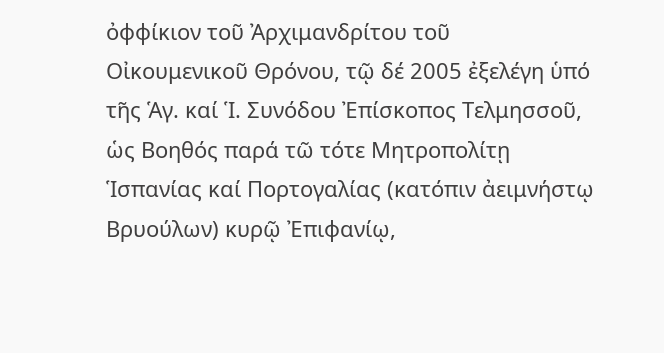ὀφφίκιον τοῦ Ἀρχιμανδρίτου τοῦ Οἰκουμενικοῦ Θρόνου, τῷ δέ 2005 ἐξελέγη ὑπό τῆς Ἁγ. καί Ἱ. Συνόδου Ἐπίσκοπος Τελμησσοῦ, ὡς Βοηθός παρά τῶ τότε Μητροπολίτῃ Ἱσπανίας καί Πορτογαλίας (κατόπιν ἀειμνήστῳ Βρυούλων) κυρῷ Ἐπιφανίῳ,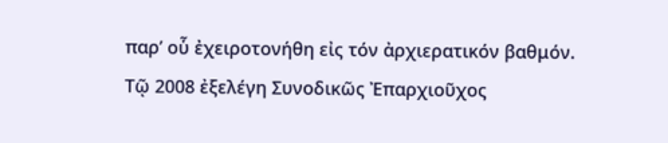παρ’ οὗ ἐχειροτονήθη εἰς τόν ἀρχιερατικόν βαθμόν. Τῷ 2008 ἐξελέγη Συνοδικῶς Ἐπαρχιοῦχος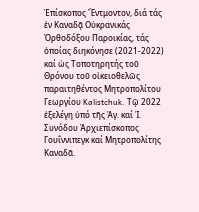Ἐπίσκοπος Ἔντμοντον, διά τάς ἐν Καναδᾷ Οὐκρανικάς Ὀρθοδόξου Παροικίας, τάς ὁποίας διηκόνησε (2021-2022) καί ὡς Τοποτηρητής τοῦ Θρόνου τοῦ οἰκειοθελῶς παραιτηθέντος Μητροπολίτου Γεωργίου Kalistchuk. Τῷ 2022 ἐξελέγη ὑπό τῆς Ἁγ. καί Ἱ. Συνόδου Ἀρχιεπίσκοπος Γουΐννιπεγκ καί Μητροπολίτης Καναδᾶ.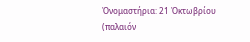Ὀνομαστήρια: 21 Ὀκτωβρίου (παλαιόν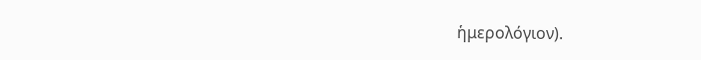ἡμερολόγιον).